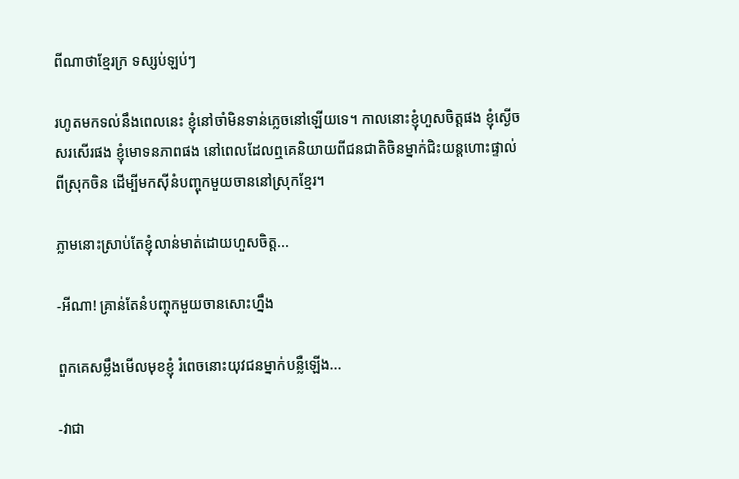ពីណាថាខ្មែរក្រ ទស្សប់ឡប់ៗ

រហូតមកទល់នឹងពេលនេះ ខ្ញុំនៅចាំមិនទាន់ភ្លេចនៅឡើយទេ។ កាលនោះខ្ញុំហួសចិត្តផង ខ្ញុំស្ងើចសរសើរផង ខ្ញុំមោទនភាពផង នៅពេលដែលឮគេនិយាយពីជនជាតិចិនម្នាក់ជិះយន្តហោះផ្ទាល់ពីស្រុកចិន ដើម្បីមកស៊ីនំបញ្ចុកមួយចាននៅស្រុកខ្មែរ។

ភ្លាមនោះស្រាប់តែខ្ញុំលាន់មាត់ដោយហួសចិត្ត...

-អីណា! គ្រាន់តែនំបញ្ចុកមួយចានសោះហ្នឹង

ពួកគេសម្លឹងមើលមុខខ្ញុំ រំពេចនោះយុវជនម្នាក់បន្លឺឡើង...

-វាជា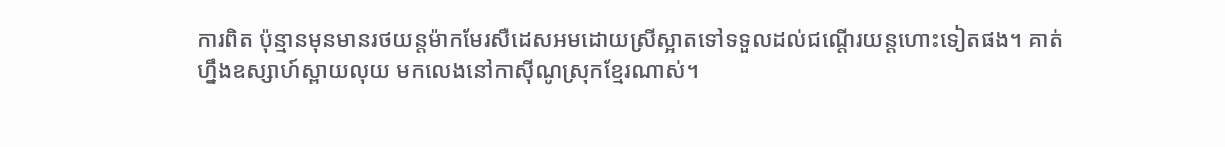ការពិត ប៉ុន្មានមុនមានរថយន្តម៉ាកមែរសឺដេសអមដោយស្រីស្អាតទៅទទួលដល់ជណ្ដើរយន្ដហោះទៀតផង។ គាត់ហ្នឹងឧស្សាហ៍ស្ពាយលុយ មកលេងនៅកាស៊ីណូស្រុកខ្មែរណាស់។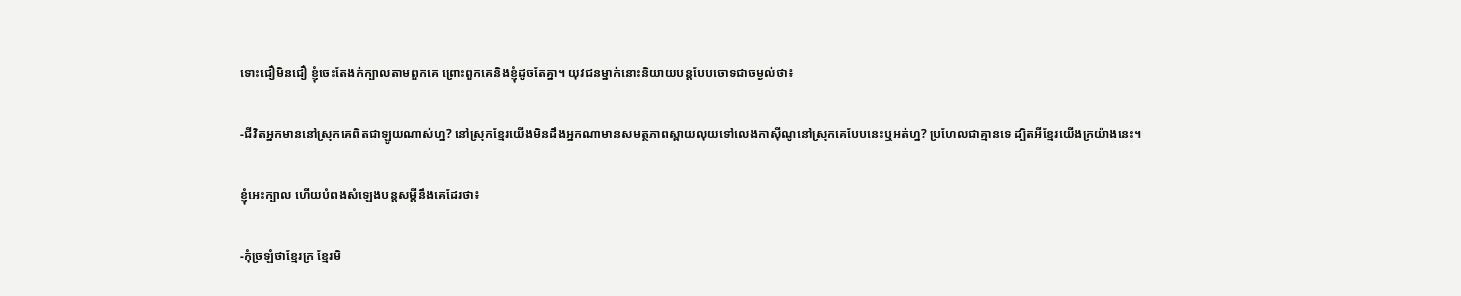ទោះជឿមិនជឿ ខ្ញុំចេះតែងក់ក្បាលតាមពួកគេ ព្រោះពួកគេនិងខ្ញុំដូចតែគ្នា។ យុវជនម្នាក់នោះនិយាយបន្តបែបចោទជាចម្ងល់ថា៖

-ជីវិតអ្នកមាននៅស្រុកគេពិតជាឡូយណាស់ហ្ន? នៅស្រុកខ្មែរយើងមិនដឹងអ្នកណាមានសមត្ថភាពស្ពាយលុយទៅលេងកាស៊ីណូនៅស្រុកគេបែបនេះឬអត់ហ្ន? ប្រហែលជាគ្មានទេ ដ្បិតអីខ្មែរយើងក្រយ៉ាងនេះ។

ខ្ញុំអេះក្បាល ហើយបំពងសំឡេងបន្តសម្ដីនឹងគេដែរថា៖

-កុំច្រឡំថាខ្មែរក្រ ខ្មែរមិ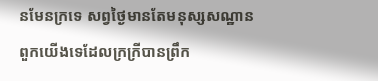នមែនក្រទេ សព្វថ្ងៃមានតែមនុស្សសណ្ឋានពួកយើងទេដែលក្រក្រីបានព្រឹក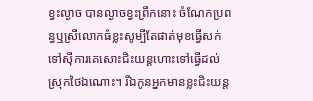ខ្វះល្ងាច បានល្ងាចខ្វះព្រឹកនោះ ចំណែកប្រពន្ធឬស្រីលោកធំខ្លះសូម្បីតែផាត់មុខធ្វើសក់ទៅស៊ីការគេសោះជិះយន្ដហោះទៅធ្វើដល់ស្រុកថៃឯណោះ។ រីឯកូនអ្នកមានខ្លះជិះយន្ដ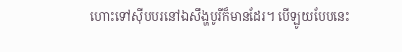ហោះទៅស៊ីបបរនៅឯសឹង្ហបូរីក៏មានដែរ។ បើឡូយបែបនេះ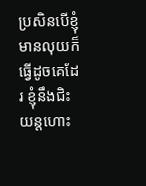ប្រសិនបើខ្ញុំមានលុយក៏ធ្វើដូចគេដែរ ខ្ញុំនឹងជិះយន្ដហោះ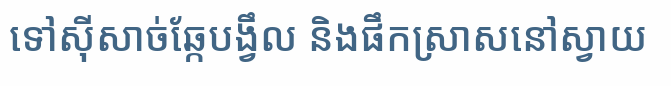ទៅស៊ីសាច់ឆ្កែបង្វឹល និងផឹកស្រាសនៅស្វាយ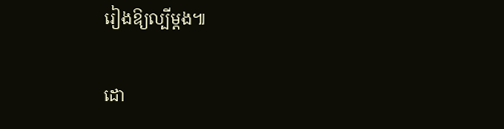រៀងឱ្យល្បីម្ដង៕

ដោ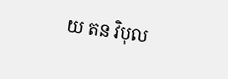យ តន វិបុល